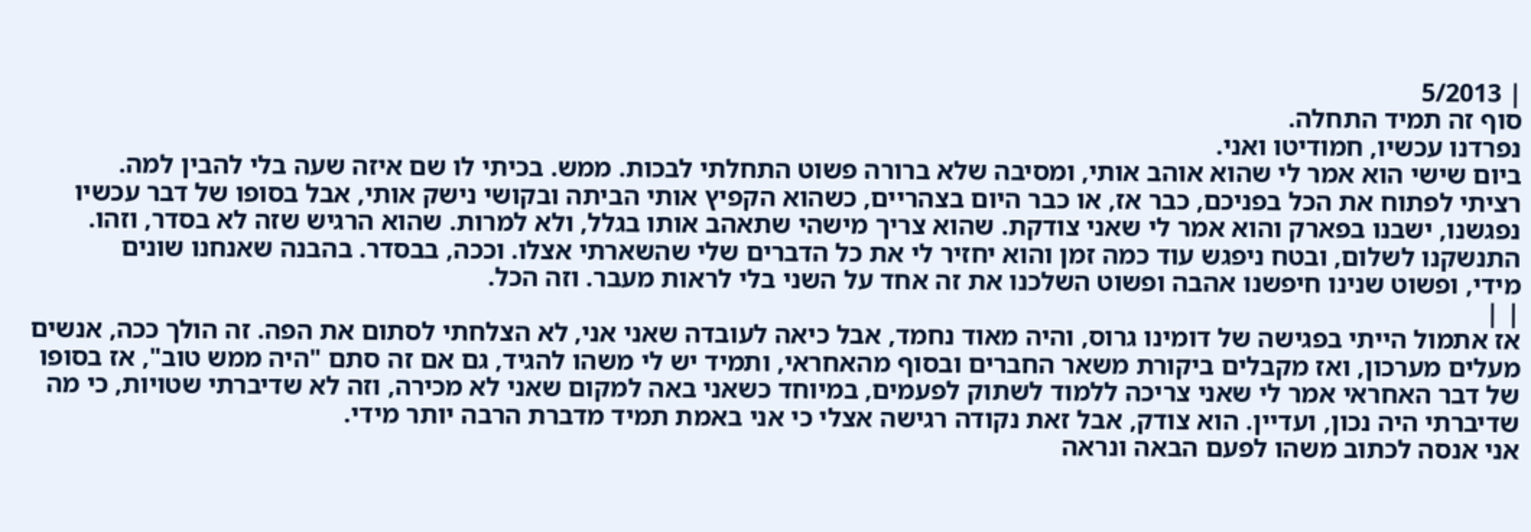| 5/2013
סוף זה תמיד התחלה.
נפרדנו עכשיו, חמודיטו ואני.
ביום שישי הוא אמר לי שהוא אוהב אותי, ומסיבה שלא ברורה פשוט התחלתי לבכות. ממש. בכיתי לו שם איזה שעה בלי להבין למה.
רציתי לפתוח את הכל בפניכם, כבר אז, או כבר היום בצהריים, כשהוא הקפיץ אותי הביתה ובקושי נישק אותי, אבל בסופו של דבר עכשיו
נפגשנו, ישבנו בפארק והוא אמר לי שאני צודקת. שהוא צריך מישהי שתאהב אותו בגלל, ולא למרות. שהוא הרגיש שזה לא בסדר, וזהו.
התנשקנו לשלום, ובטח ניפגש עוד כמה זמן והוא יחזיר לי את כל הדברים שלי שהשארתי אצלו. וככה, בבסדר. בהבנה שאנחנו שונים
מידי, ופשוט שנינו חיפשנו אהבה ופשוט השלכנו את זה אחד על השני בלי לראות מעבר. וזה הכל.
| |
אז אתמול הייתי בפגישה של דומינו גרוס, והיה מאוד נחמד, אבל כיאה לעובדה שאני אני, לא הצלחתי לסתום את הפה. זה הולך ככה, אנשים מעלים מערכון, ואז מקבלים ביקורת משאר החברים ובסוף מהאחראי, ותמיד יש לי משהו להגיד, גם אם זה סתם "היה ממש טוב", אז בסופו של דבר האחראי אמר לי שאני צריכה ללמוד לשתוק לפעמים, במיוחד כשאני באה למקום שאני לא מכירה, וזה לא שדיברתי שטויות, כי מה שדיברתי היה נכון, ועדיין. הוא צודק, אבל זאת נקודה רגישה אצלי כי אני באמת תמיד מדברת הרבה יותר מידי.
אני אנסה לכתוב משהו לפעם הבאה ונראה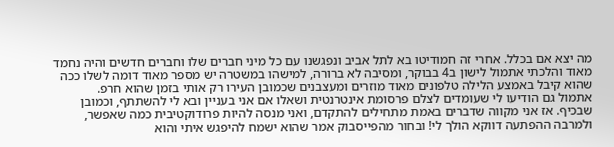מה יצא אם בכלל. אחרי זה חמודיטו בא לתל אביב ונפגשנו עם כל מיני חברים שלו וחברים חדשים והיה נחמד מאוד והלכתי אתמול לישון ב4 בבוקר, ומסיבה לא ברורה, למישהו במשטרה יש מספר מאוד דומה לשלו ככה שהוא קיבל באמצע הלילה טלפונים מאוד מוזרים ומעצבנים שכמובן העירו רק אותי בזמן שהוא חרפ.
אתמול גם הודיעו לי שעומדים לצלם פרסומת אינטרנטית ושאלו אם אני בעניין ובא לי להשתתף, וכמובן שבכיף. אז אני מקווה שדברים באמת מתחילים להתקדם, ואני מנסה להיות פרודוקטיבית כמה שאפשר, ולמרבה ההפתעה דווקא הולך לי! ובחור מהפייסבוק אמר שהוא ישמח להיפגש איתי והוא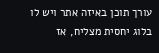עורך תוכן באיזה אתר ויש לו בלוג יחסית מצליח, אז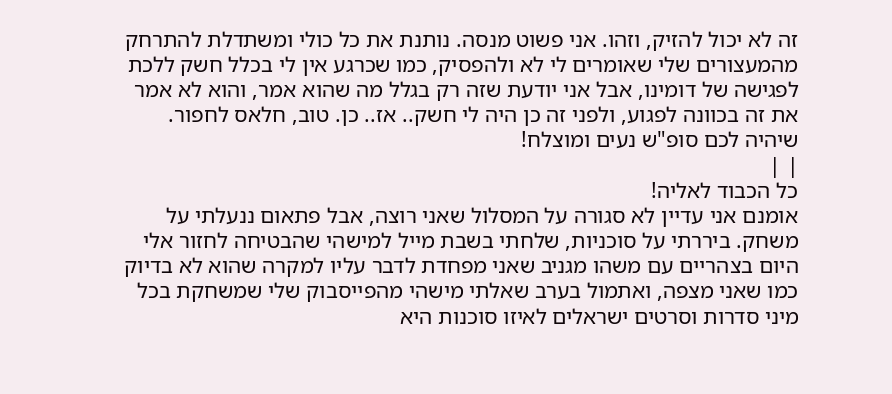זה לא יכול להזיק, וזהו. אני פשוט מנסה. נותנת את כל כולי ומשתדלת להתרחק מהמעצורים שלי שאומרים לי לא ולהפסיק, כמו שכרגע אין לי בכלל חשק ללכת לפגישה של דומינו, אבל אני יודעת שזה רק בגלל מה שהוא אמר, והוא לא אמר את זה בכוונה לפגוע, ולפני זה כן היה לי חשק.. אז.. כן. טוב, חלאס לחפור.
שיהיה לכם סופ"ש נעים ומוצלח!
| |
כל הכבוד לאליה!
אומנם אני עדיין לא סגורה על המסלול שאני רוצה, אבל פתאום ננעלתי על משחק. ביררתי על סוכניות, שלחתי בשבת מייל למישהי שהבטיחה לחזור אלי היום בצהריים עם משהו מגניב שאני מפחדת לדבר עליו למקרה שהוא לא בדיוק כמו שאני מצפה, ואתמול בערב שאלתי מישהי מהפייסבוק שלי שמשחקת בכל מיני סדרות וסרטים ישראלים לאיזו סוכנות היא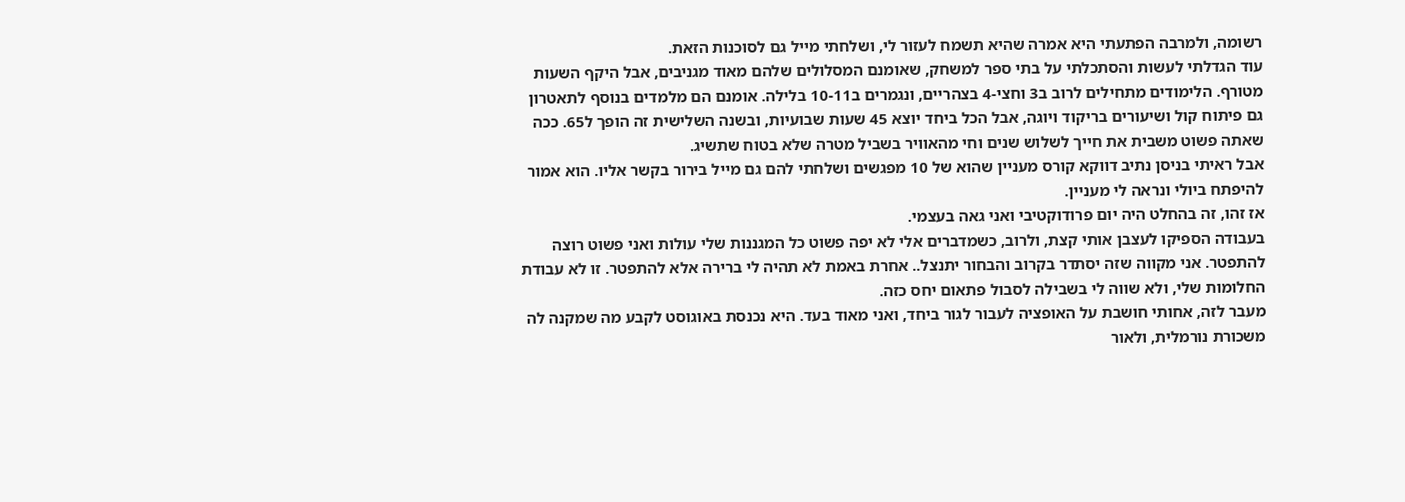רשומה, ולמרבה הפתעתי היא אמרה שהיא תשמח לעזור לי, ושלחתי מייל גם לסוכנות הזאת.
עוד הגדלתי לעשות והסתכלתי על בתי ספר למשחק, שאומנם המסלולים שלהם מאוד מגניבים, אבל היקף השעות מטורף. הלימודים מתחילים לרוב ב3 וחצי-4 בצהריים, ונגמרים ב10-11 בלילה. אומנם הם מלמדים בנוסף לתאטרון גם פיתוח קול ושיעורים בריקוד ויוגה, אבל הכל ביחד יוצא 45 שעות שבועיות, ובשנה השלישית זה הופך ל65. ככה שאתה פשוט משבית את חייך לשלוש שנים וחי מהאוויר בשביל מטרה שלא בטוח שתשיג.
אבל ראיתי בניסן נתיב דווקא קורס מעניין שהוא של 10 מפגשים ושלחתי להם גם מייל בירור בקשר אליו. הוא אמור להיפתח ביולי ונראה לי מעניין.
אז זהו, זה בהחלט היה יום פרודוקטיבי ואני גאה בעצמי.
בעבודה הספיקו לעצבן אותי קצת, ולרוב, כשמדברים אלי לא יפה פשוט כל המגננות שלי עולות ואני פשוט רוצה להתפטר. אני מקווה שזה יסתדר בקרוב והבחור יתנצל.. אחרת באמת לא תהיה לי ברירה אלא להתפטר. זו לא עבודת החלומות שלי, ולא שווה לי בשבילה לסבול פתאום יחס כזה.
מעבר לזה, אחותי חושבת על האופציה לעבור לגור ביחד, ואני מאוד בעד. היא נכנסת באוגוסט לקבע מה שמקנה לה משכורת נורמלית, ולאור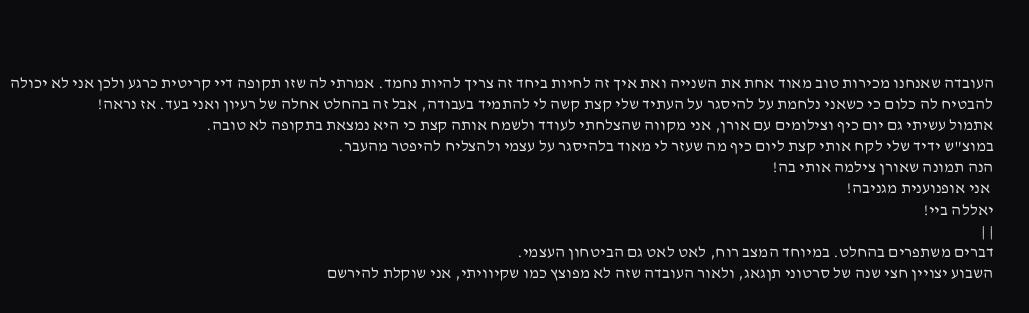העובדה שאנחנו מכירות טוב מאוד אחת את השנייה ואת איך זה לחיות ביחד זה צריך להיות נחמד. אמרתי לה שזו תקופה דיי קריטית כרגע ולכן אני לא יכולה להבטיח לה כלום כי כשאני נלחמת על להיסגר על העתיד שלי קצת קשה לי להתמיד בעבודה, אבל זה בהחלט אחלה של רעיון ואני בעד. אז נראה!
אתמול עשיתי גם יום כיף וצילומים עם אורן, אני מקווה שהצלחתי לעודד ולשמח אותה קצת כי היא נמצאת בתקופה לא טובה.
במוצ"ש ידיד שלי לקח אותי קצת ליום כיף מה שעזר לי מאוד בלהיסגר על עצמי ולהצליח להיפטר מהעבר.
הנה תמונה שאורן צילמה אותי בה!
 אני אופנוענית מגניבה!
יאללה ביי!
| |
דברים משתפרים בהחלט. במיוחד המצב רוח, לאט לאט גם הביטחון העצמי.
השבוע יצויין חצי שנה של סרטוני תןגאג, ולאור העובדה שזה לא מפוצץ כמו שקיוויתי, אני שוקלת להירשם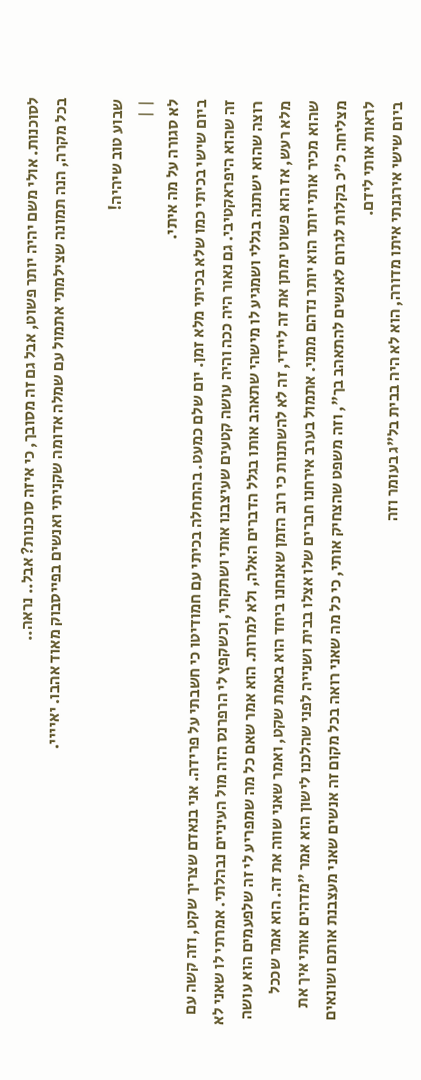לסוכנות. אולי משם יהיה יותר פשוט, אבל גם זה מסובך, כי איזה סוכנות? אבל.. נראה..
בכל מקרה, הנה תמונה שצילמתי אתמול עם שמלה אדומה שקניתי ואנשים בפייסבוק מאוד אהבו. יאיייי.

שבוע טוב שיהיה!
| |
לא סגורה על מה איתי.
ביום שישי בכיתי כמו שלא בכיתי מלא זמן. יום שלם כמעט. בהתחלה בכיתי עם חמודיטו כי חשבתי על פרידה. אני בנאדם שצריך שקט, וזה קשה עם זה שהוא היפראקטיבי. גם נאור היה ככה והיה עושה קטעים שעיצבנו אותי ושתקתי, וכשקפץ לי הרפרנס הזה מול העיניים נבהלתי. אמרתי לו שאני לא רוצה שהוא ישתנה בגללי ושמגיע לו מישהי שתאהב אותו בגלל הדברים האלה, ולא למרות. הוא אמר שאם כל מה שמפריע לי זה שלפעמים הוא עושה מלא רעש, אז הוא פשוט ימתן את זה ליידי, זה לא להשתנות כי רוב הזמן שאנחנו ביחד הוא באמת שקט, ואמר שאני שווה את זה. הוא אמר שככל שהוא מכיר אותי יותר הוא יותר נדהם ממני. אתמול בערב אירחנו חברים שלו אצלו בבית ושנייה לפני שהלכנו לישון הוא אמר "מדהים אותי איך את מצליחה כ"כ בקלות לגרום לאנשים להתאהב בך", וזה משפט שהצחיק אותי, כי כל מה שאני רואה בכל מקום זה אנשים שאני מעצבנת אותם ושונאים לראות אותי לידם.
ביום שישי אירגנתי איתו מדורה, הוא לא היה בבית בל"ג בעומר וזה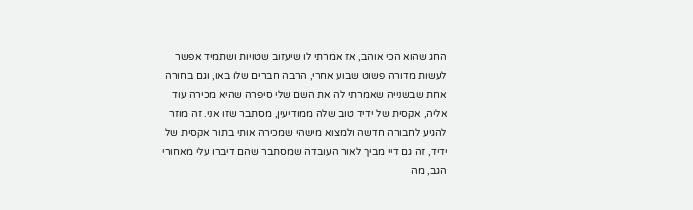החג שהוא הכי אוהב, אז אמרתי לו שיעזוב שטויות ושתמיד אפשר לעשות מדורה פשוט שבוע אחרי, הרבה חברים שלו באו, וגם בחורה אחת שבשנייה שאמרתי לה את השם שלי סיפרה שהיא מכירה עוד אליה, אקסית של ידיד טוב שלה ממודיעין, מסתבר שזו אני. זה מוזר להגיע לחבורה חדשה ולמצוא מישהי שמכירה אותי בתור אקסית של ידיד, זה גם דיי מביך לאור העובדה שמסתבר שהם דיברו עלי מאחורי הגב, מה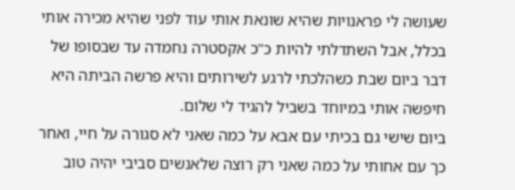שעושה לי פראנויות שהיא שונאת אותי עוד לפני שהיא מכירה אותי בכלל, אבל השתדלתי להיות כ"כ אקסטרה נחמדה עד שבסופו של דבר ביום שבת כשהלכתי לרגע לשירותים והיא פרשה הביתה היא חיפשה אותי במיוחד בשביל להגיד לי שלום.
ביום שישי גם בכיתי עם אבא על כמה שאני לא סגורה על חיי, ואחר כך עם אחותי על כמה שאני רק רוצה שלאנשים סביבי יהיה טוב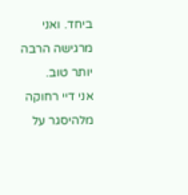ביחד. ואני מרגישה הרבה יותר טוב.
אני דיי רחוקה מלהיסגר על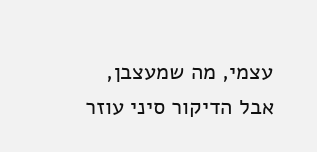עצמי, מה שמעצבן, אבל הדיקור סיני עוזר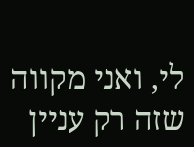לי, ואני מקווה שזה רק עניין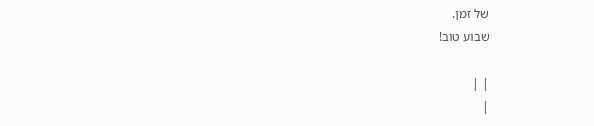של זמן.
שבוע טוב!

| |
|